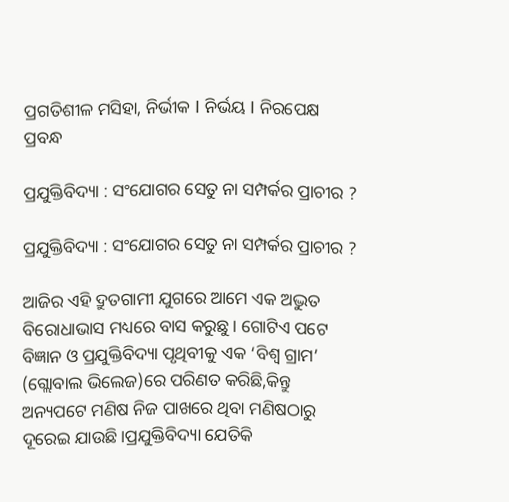ପ୍ରଗତିଶୀଳ ମସିହା, ନିର୍ଭୀକ I ନିର୍ଭୟ I ନିରପେକ୍ଷ
ପ୍ରବନ୍ଧ

ପ୍ରଯୁକ୍ତିବିଦ୍ୟା : ସଂଯୋଗର ସେତୁ ନା ସମ୍ପର୍କର ପ୍ରାଚୀର ?

ପ୍ରଯୁକ୍ତିବିଦ୍ୟା : ସଂଯୋଗର ସେତୁ ନା ସମ୍ପର୍କର ପ୍ରାଚୀର ?

ଆଜିର ଏହି ଦ୍ରୁତଗାମୀ ଯୁଗରେ ଆମେ ଏକ ଅଦ୍ଭୁତ ବିରୋଧାଭାସ ମଧ୍ୟରେ ବାସ କରୁଛୁ। ଗୋଟିଏ ପଟେ ବିଜ୍ଞାନ ଓ ପ୍ରଯୁକ୍ତିବିଦ୍ୟା ପୃଥିବୀକୁ ଏକ ‘ବିଶ୍ୱ ଗ୍ରାମ’ (ଗ୍ଲୋବାଲ ଭିଲେଜ)ରେ ପରିଣତ କରିଛି,କିନ୍ତୁ ଅନ୍ୟପଟେ ମଣିଷ ନିଜ ପାଖରେ ଥିବା ମଣିଷଠାରୁ ଦୂରେଇ ଯାଉଛି।ପ୍ରଯୁକ୍ତିବିଦ୍ୟା ଯେତିକି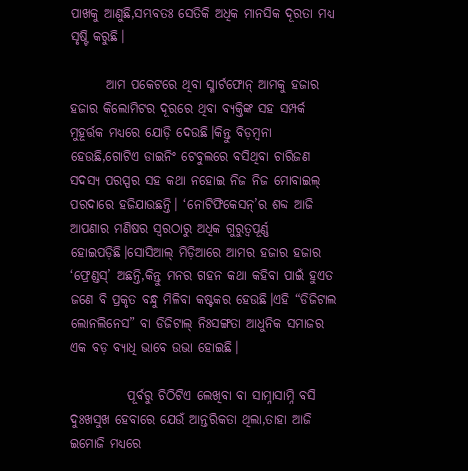ପାଖକୁ ଆଣୁଛି,ସମ୍ଭବତଃ ସେତିକି ଅଧିକ ମାନସିକ ଦୂରତା ମଧ୍ୟ ସୃଷ୍ଟି କରୁଛି।

       ଆମ ପକେଟରେ ଥିବା ସ୍ମାର୍ଟଫୋନ୍ ଆମକୁ ହଜାର ହଜାର କିଲୋମିଟର ଦୂରରେ ଥିବା ବ୍ୟକ୍ତିଙ୍କ ସହ ସମ୍ପର୍କ ମୁହୂର୍ତ୍ତକ ମଧ୍ୟରେ ଯୋଡ଼ି ଦେଉଛି।କିନ୍ତୁ ବିଡ଼ମ୍ବନା ହେଉଛି,ଗୋଟିଏ ଡାଇନିଂ ଟେବୁଲରେ ବସିଥିବା ଚାରିଜଣ ସଦସ୍ୟ ପରସ୍ପର ସହ କଥା ନହୋଇ ନିଜ ନିଜ ମୋବାଇଲ୍ ପରଦାରେ ହଜିଯାଉଛନ୍ତି। ‘ନୋଟିଫିକେସନ୍’ର ଶବ୍ଦ ଆଜି ଆପଣାର ମଣିଷର ସ୍ୱରଠାରୁ ଅଧିକ ଗୁରୁତ୍ୱପୂର୍ଣ୍ଣ ହୋଇପଡ଼ିଛି।ସୋସିଆଲ୍ ମିଡ଼ିଆରେ ଆମର ହଜାର ହଜାର ‘ଫ୍ରେଣ୍ଡସ୍’ ଅଛନ୍ତି,କିନ୍ତୁ ମନର ଗହନ କଥା କହିବା ପାଇଁ ହୁଏତ ଜଣେ ବି ପ୍ରକୃତ ବନ୍ଧୁ ମିଳିବା କଷ୍ଟକର ହେଉଛି।ଏହି “ଡିଜିଟାଲ ଲୋନଲିନେସ” ବା ଡିଜିଟାଲ୍ ନିଃସଙ୍ଗତା ଆଧୁନିକ ସମାଜର ଏକ ବଡ଼ ବ୍ୟାଧି ଭାବେ ଉଭା ହୋଇଛି।

           ପୂର୍ବରୁ ଚିଠିଟିଏ ଲେଖିବା ବା ସାମ୍ନାସାମ୍ନି ବସି ଦୁଃଖସୁଖ ହେବାରେ ଯେଉଁ ଆନ୍ତରିକତା ଥିଲା,ତାହା ଆଜି ଇମୋଜି ମଧ୍ୟରେ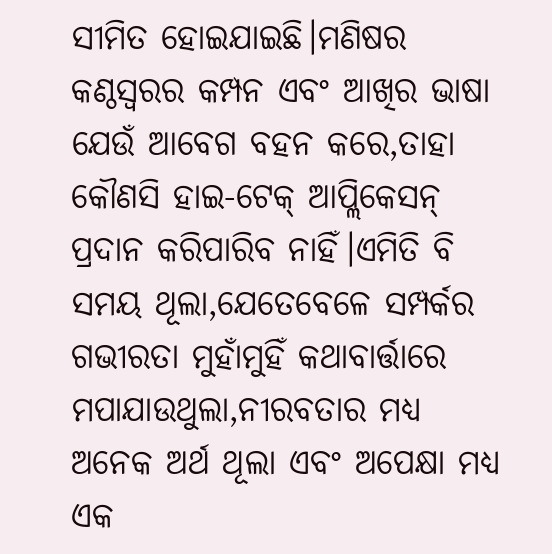ସୀମିତ ହୋଇଯାଇଛି।ମଣିଷର କଣ୍ଠସ୍ୱରର କମ୍ପନ ଏବଂ ଆଖିର ଭାଷା ଯେଉଁ ଆବେଗ ବହନ କରେ,ତାହା କୌଣସି ହାଇ-ଟେକ୍ ଆପ୍ଲିକେସନ୍ ପ୍ରଦାନ କରିପାରିବ ନାହିଁ।ଏମିତି ବି ସମୟ ଥୂଲା,ଯେତେବେଳେ ସମ୍ପର୍କର ଗଭୀରତା ମୁହାଁମୁହିଁ କଥାବାର୍ତ୍ତାରେ ମପାଯାଉଥୁଲା,ନୀରବତାର ମଧ୍ଯ ଅନେକ ଅର୍ଥ ଥୂଲା ଏବଂ ଅପେକ୍ଷା ମଧ୍ୟ ଏକ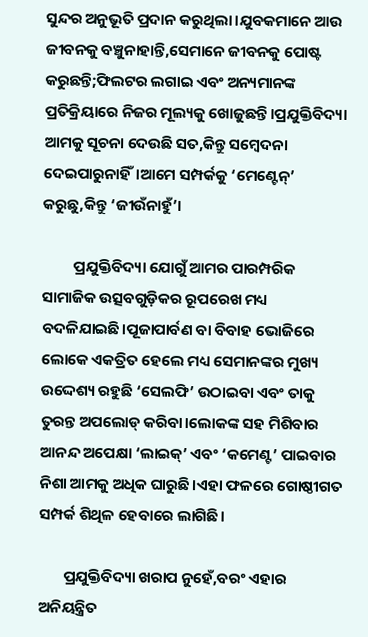ସୁନ୍ଦର ଅନୁଭୂତି ପ୍ରଦାନ କରୁଥିଲା।ଯୁବକମାନେ ଆଉ ଜୀବନକୁ ବଞ୍ଚୁନାହାନ୍ତି,ସେମାନେ ଜୀବନକୁ ପୋଷ୍ଟ କରୁଛନ୍ତି;ଫିଲଟର ଲଗାଇ ଏବଂ ଅନ୍ୟମାନଙ୍କ ପ୍ରତିକ୍ରିୟାରେ ନିଜର ମୂଲ୍ୟକୁ ଖୋଜୁଛନ୍ତି।ପ୍ରଯୁକ୍ତିବିଦ୍ୟା ଆମକୁ ସୂଚନା ଦେଉଛି ସତ,କିନ୍ତୁ ସମ୍ବେଦନା ଦେଇପାରୁନାହିଁ।ଆମେ ସମ୍ପର୍କକୁ ‘ମେଣ୍ଟେନ୍’ କରୁଛୁ,କିନ୍ତୁ ‘ଜୀଉଁନାହୁଁ’।

         ପ୍ରଯୁକ୍ତିବିଦ୍ୟା ଯୋଗୁଁ ଆମର ପାରମ୍ପରିକ ସାମାଜିକ ଉତ୍ସବଗୁଡ଼ିକର ରୂପରେଖ ମଧ୍ୟ ବଦଳିଯାଇଛି।ପୂଜାପାର୍ବଣ ବା ବିବାହ ଭୋଜିରେ ଲୋକେ ଏକତ୍ରିତ ହେଲେ ମଧ୍ୟ ସେମାନଙ୍କର ମୁଖ୍ୟ ଉଦ୍ଦେଶ୍ୟ ରହୁଛି ‘ସେଲଫି’ ଉଠାଇବା ଏବଂ ତାକୁ ତୁରନ୍ତ ଅପଲୋଡ୍ କରିବା।ଲୋକଙ୍କ ସହ ମିଶିବାର ଆନନ୍ଦ ଅପେକ୍ଷା ‘ଲାଇକ୍’ ଏବଂ ‘କମେଣ୍ଟ’ ପାଇବାର ନିଶା ଆମକୁ ଅଧିକ ଘାରୁଛି।ଏହା ଫଳରେ ଗୋଷ୍ଠୀଗତ ସମ୍ପର୍କ ଶିଥିଳ ହେବାରେ ଲାଗିଛି।

       ପ୍ରଯୁକ୍ତିବିଦ୍ୟା ଖରାପ ନୁହେଁ,ବରଂ ଏହାର ଅନିୟନ୍ତ୍ରିତ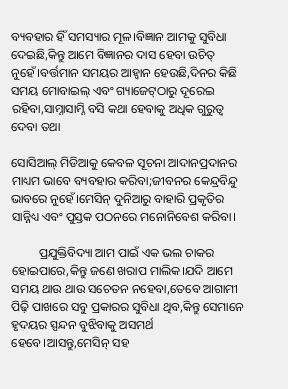ବ୍ୟବହାର ହିଁ ସମସ୍ୟାର ମୂଳ।ବିଜ୍ଞାନ ଆମକୁ ସୁବିଧା ଦେଇଛି,କିନ୍ତୁ ଆମେ ବିଜ୍ଞାନର ଦାସ ହେବା ଉଚିତ୍ ନୁହେଁ।ବର୍ତ୍ତମାନ ସମୟର ଆହ୍ୱାନ ହେଉଛି,ଦିନର କିଛି ସମୟ ମୋବାଇଲ୍ ଏବଂ ଗ୍ୟାଜେଟ୍‌ଠାରୁ ଦୂରେଇ ରହିବା,ସାମ୍ନାସାମ୍ନି ବସି କଥା ହେବାକୁ ଅଧିକ ଗୁରୁତ୍ୱ ଦେବା ତଥା

ସୋସିଆଲ୍ ମିଡିଆକୁ କେବଳ ସୂଚନା ଆଦାନପ୍ରଦାନର ମାଧ୍ୟମ ଭାବେ ବ୍ୟବହାର କରିବା;ଜୀବନର କେନ୍ଦ୍ରବିନ୍ଦୁ ଭାବରେ ନୁହେଁ।ମେସିନ୍ ଦୁନିଆରୁ ବାହାରି ପ୍ରକୃତିର ସାନ୍ନିଧ୍ୟ ଏବଂ ପୁସ୍ତକ ପଠନରେ ମନୋନିବେଶ କରିବା।

         ପ୍ରଯୁକ୍ତିବିଦ୍ୟା ଆମ ପାଇଁ ଏକ ଭଲ ଚାକର ହୋଇପାରେ,କିନ୍ତୁ ଜଣେ ଖରାପ ମାଲିକ।ଯଦି ଆମେ ସମୟ ଥାଉ ଥାଉ ସଚେତନ ନହେବା,ତେବେ ଆଗାମୀ ପିଢ଼ି ପାଖରେ ସବୁ ପ୍ରକାରର ସୁବିଧା ଥିବ,କିନ୍ତୁ ସେମାନେ ହୃଦୟର ସ୍ପନ୍ଦନ ବୁଝିବାକୁ ଅସମର୍ଥ ହେବେ।ଆସନ୍ତୁ,ମେସିନ୍ ସହ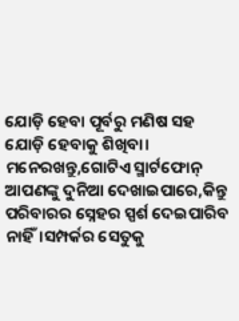ଯୋଡ଼ି ହେବା ପୂର୍ବରୁ ମଣିଷ ସହ ଯୋଡ଼ି ହେବାକୁ ଶିଖିବା। ମନେରଖନ୍ତୁ,ଗୋଟିଏ ସ୍ମାର୍ଟଫୋନ୍ ଆପଣଙ୍କୁ ଦୁନିଆ ଦେଖାଇପାରେ,କିନ୍ତୁ ପରିବାରର ସ୍ନେହର ସ୍ପର୍ଶ ଦେଇପାରିବ ନାହିଁ।ସମ୍ପର୍କର ସେତୁକୁ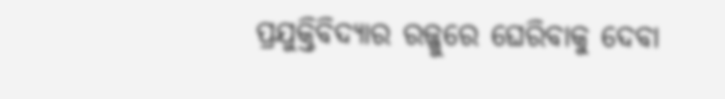ପ୍ରଯୁକ୍ତିବିଦ୍ୟାର ରଜ୍ଜୁରେ ଘେରିବାକୁ ଦେବା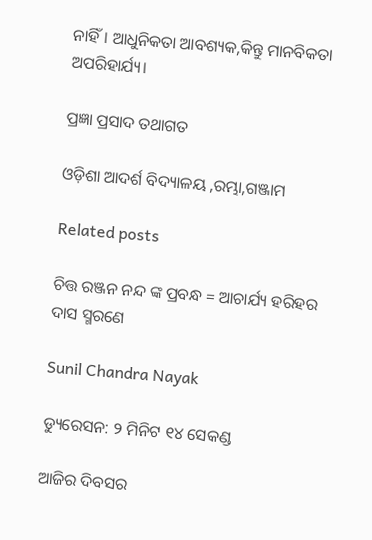ନାହିଁ। ଆଧୁନିକତା ଆବଶ୍ୟକ,କିନ୍ତୁ ମାନବିକତା ଅପରିହାର୍ଯ୍ୟ।

ପ୍ରଜ୍ଞା ପ୍ରସାଦ ତଥାଗତ

ଓଡ଼ିଶା ଆଦର୍ଶ ବିଦ୍ୟାଳୟ ,ରମ୍ଭା,ଗଞ୍ଜାମ

Related posts

ଚିତ୍ତ ରଞ୍ଜନ ନନ୍ଦ ଙ୍କ ପ୍ରବନ୍ଧ = ଆଚାର୍ଯ୍ୟ ହରିହର ଦାସ ସ୍ମରଣେ

Sunil Chandra Nayak

ଡ୍ୟୁରେସନ: ୨ ମିନିଟ ୧୪ ସେକଣ୍ଡ

ଆଜିର ଦିବସର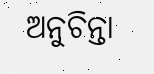ଅନୁଚିନ୍ତା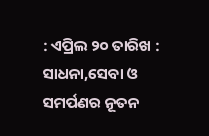: ଏପ୍ରିଲ ୨୦ ତାରିଖ : ସାଧନା,ସେବା ଓ ସମର୍ପଣର ନୂତନ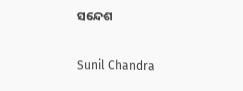ସନ୍ଦେଶ

Sunil Chandra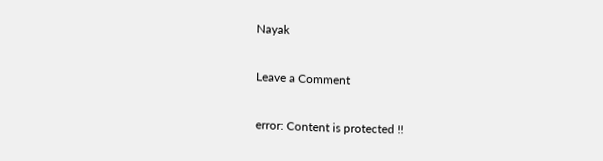Nayak

Leave a Comment

error: Content is protected !!